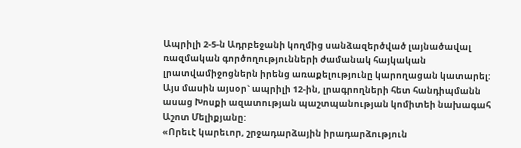Ապրիլի 2-5-ն Ադրբեջանի կողմից սանձազերծված լայնածավալ ռազմական գործողությունների ժամանակ հայկական լրատվամիջոցներն իրենց առաքելությունը կարողացան կատարել: Այս մասին այսօր` ապրիլի 12-ին, լրագրողների հետ հանդիպմանն ասաց Խոսքի ազատության պաշտպանության կոմիտեի նախագահ Աշոտ Մելիքյանը:
«Որեւէ կարեւոր, շրջադարձային իրադարձություն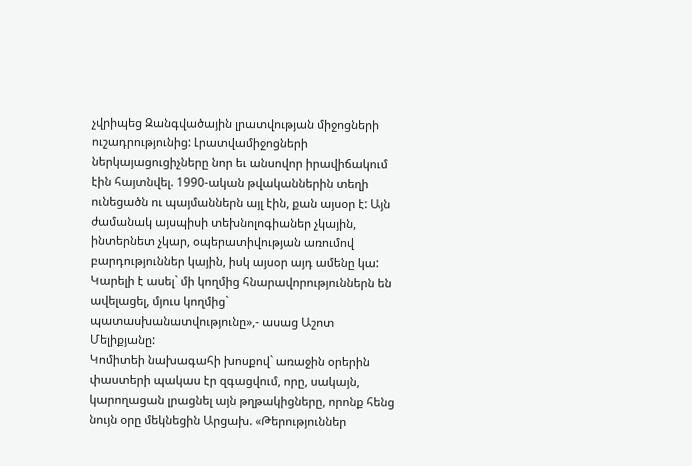չվրիպեց Զանգվածային լրատվության միջոցների ուշադրությունից: Լրատվամիջոցների ներկայացուցիչները նոր եւ անսովոր իրավիճակում էին հայտնվել. 1990-ական թվականներին տեղի ունեցածն ու պայմաններն այլ էին, քան այսօր է: Այն ժամանակ այսպիսի տեխնոլոգիաներ չկային, ինտերնետ չկար, օպերատիվության առումով բարդություններ կային, իսկ այսօր այդ ամենը կա: Կարելի է ասել` մի կողմից հնարավորություններն են ավելացել, մյուս կողմից` պատասխանատվությունը»,- ասաց Աշոտ Մելիքյանը:
Կոմիտեի նախագահի խոսքով` առաջին օրերին փաստերի պակաս էր զգացվում, որը, սակայն, կարողացան լրացնել այն թղթակիցները, որոնք հենց նույն օրը մեկնեցին Արցախ. «Թերություններ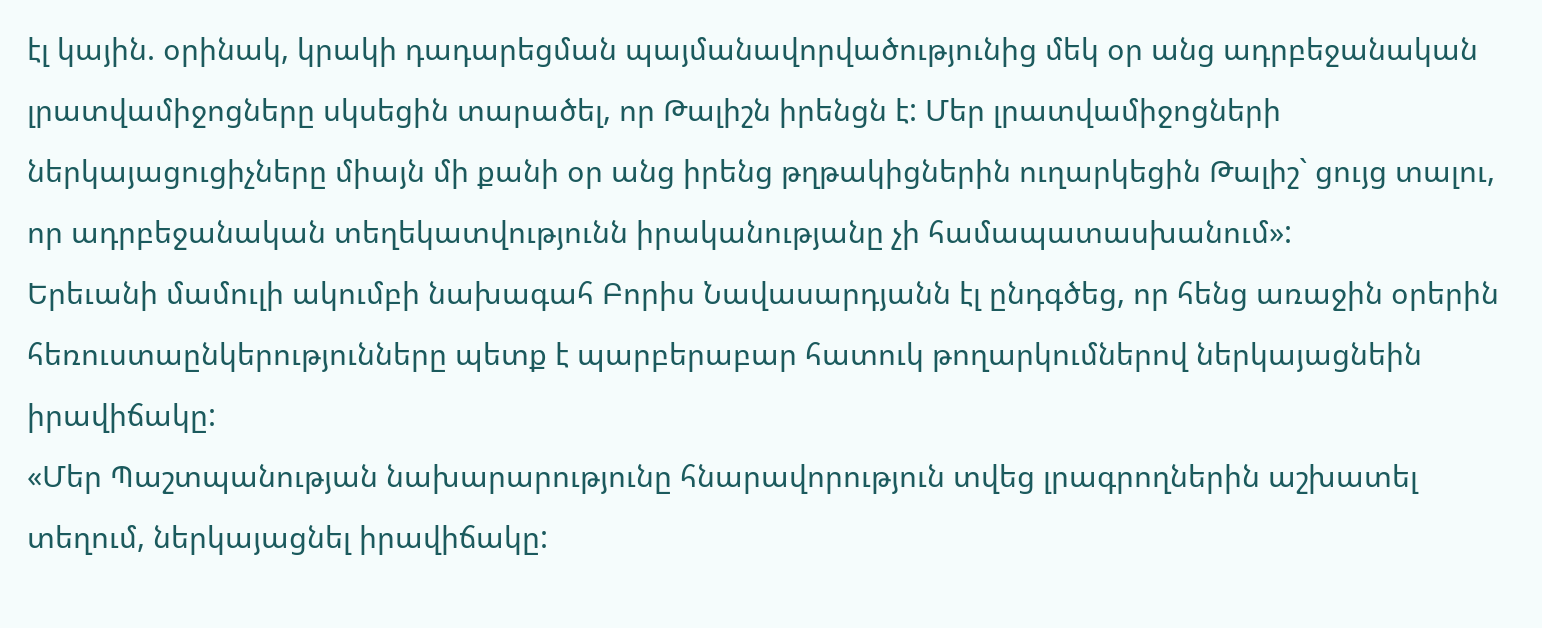էլ կային. օրինակ, կրակի դադարեցման պայմանավորվածությունից մեկ օր անց ադրբեջանական լրատվամիջոցները սկսեցին տարածել, որ Թալիշն իրենցն է: Մեր լրատվամիջոցների ներկայացուցիչները միայն մի քանի օր անց իրենց թղթակիցներին ուղարկեցին Թալիշ` ցույց տալու, որ ադրբեջանական տեղեկատվությունն իրականությանը չի համապատասխանում»:
Երեւանի մամուլի ակումբի նախագահ Բորիս Նավասարդյանն էլ ընդգծեց, որ հենց առաջին օրերին հեռուստաընկերությունները պետք է պարբերաբար հատուկ թողարկումներով ներկայացնեին իրավիճակը:
«Մեր Պաշտպանության նախարարությունը հնարավորություն տվեց լրագրողներին աշխատել տեղում, ներկայացնել իրավիճակը: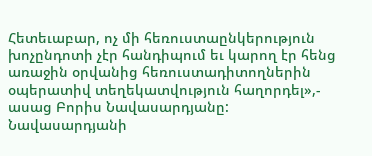Հետեւաբար, ոչ մի հեռուստաընկերություն խոչընդոտի չէր հանդիպում եւ կարող էր հենց առաջին օրվանից հեռուստադիտողներին օպերատիվ տեղեկատվություն հաղորդել»,- ասաց Բորիս Նավասարդյանը:
Նավասարդյանի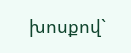խոսքով`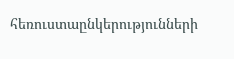հեռուստաընկերությունների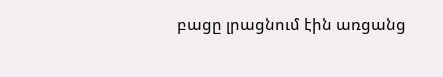բացը լրացնում էին առցանց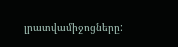լրատվամիջոցները: